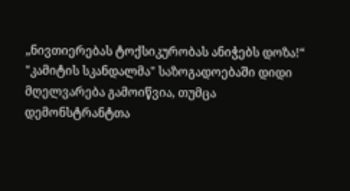„ნივთიერებას ტოქსიკურობას ანიჭებს დოზა!“
"კამიტის სკანდალმა" საზოგადოებაში დიდი მღელვარება გამოიწვია, თუმცა დემონსტრანტთა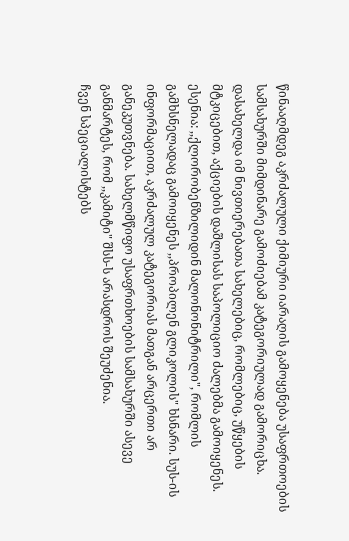წინააღმდეგ აკრძალული ქიმიური იარაღის გამოყენება უსაფრთოების სამსახურში მიმდინარე გამოძიებამ კატეგორიულად გამორიცხა. დასახელდა იმ ნივთიერებათა სახელებიც, რომლებიც, უწყების მტკიცებით, აქციების დაშლისას საპოლიციო ძალებმა გამოიყენეს. ესენია: ,,ქლორობენზილიდინ მალონონიტრილი", რომლის გამხსნელადაც გამოიყენეს ,,პროპილენ გლიკოლის" ხსნარი. სუს-ის ინფორმაციით, აკრძალულ კატეგორიას მათგან არცერთი არ განეკუთვნება. სახელმწიფო უსაფრთხოების სამსახურში ასევე განმარტეს, რომ ,,კამიტი" შსს-ს არასდროს შეუძენია.
ჩვენ სპეციალისტებს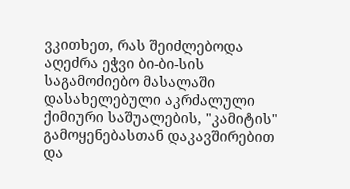ვკითხეთ, რას შეიძლებოდა აღეძრა ეჭვი ბი-ბი-სის საგამოძიებო მასალაში დასახელებული აკრძალული ქიმიური საშუალების, "კამიტის" გამოყენებასთან დაკავშირებით და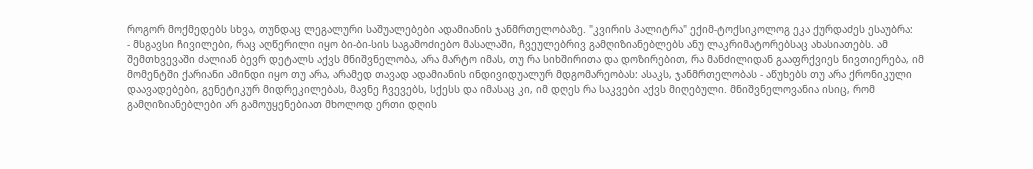როგორ მოქმედებს სხვა, თუნდაც ლეგალური საშუალებები ადამიანის ჯანმრთელობაზე. "კვირის პალიტრა" ექიმ-ტოქსიკოლოგ ეკა ქურდაძეს ესაუბრა:
- მსგავსი ჩივილები, რაც აღწერილი იყო ბი-ბი-სის საგამოძიებო მასალაში, ჩვეულებრივ გამღიზიანებლებს ანუ ლაკრიმატორებსაც ახასიათებს. ამ შემთხვევაში ძალიან ბევრ დეტალს აქვს მნიშვნელობა, არა მარტო იმას, თუ რა სიხშირითა და დოზირებით, რა მანძილიდან გააფრქვიეს ნივთიერება, იმ მომენტში ქარიანი ამინდი იყო თუ არა, არამედ თავად ადამიანის ინდივიდუალურ მდგომარეობას: ასაკს, ჯანმრთელობას - აწუხებს თუ არა ქრონიკული დაავადებები, გენეტიკურ მიდრეკილებას, მავნე ჩვევებს, სქესს და იმასაც კი, იმ დღეს რა საკვები აქვს მიღებული. მნიშვნელოვანია ისიც, რომ გამღიზიანებლები არ გამოუყენებიათ მხოლოდ ერთი დღის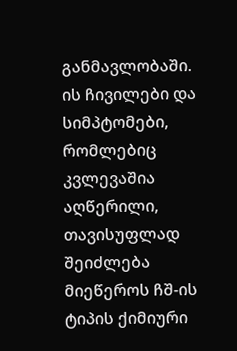განმავლობაში. ის ჩივილები და სიმპტომები, რომლებიც კვლევაშია აღწერილი, თავისუფლად შეიძლება მიეწეროს ჩშ-ის ტიპის ქიმიური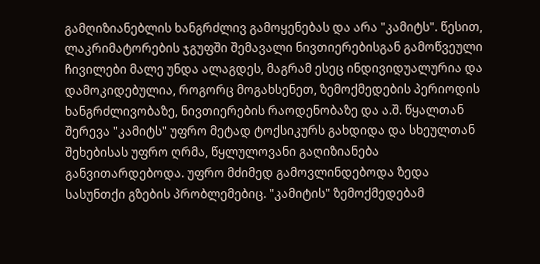გამღიზიანებლის ხანგრძლივ გამოყენებას და არა "კამიტს". წესით, ლაკრიმატორების ჯგუფში შემავალი ნივთიერებისგან გამოწვეული ჩივილები მალე უნდა ალაგდეს, მაგრამ ესეც ინდივიდუალურია და დამოკიდებულია, როგორც მოგახსენეთ, ზემოქმედების პერიოდის ხანგრძლივობაზე, ნივთიერების რაოდენობაზე და ა.შ. წყალთან შერევა "კამიტს" უფრო მეტად ტოქსიკურს გახდიდა და სხეულთან შეხებისას უფრო ღრმა, წყლულოვანი გაღიზიანება განვითარდებოდა. უფრო მძიმედ გამოვლინდებოდა ზედა სასუნთქი გზების პრობლემებიც. "კამიტის" ზემოქმედებამ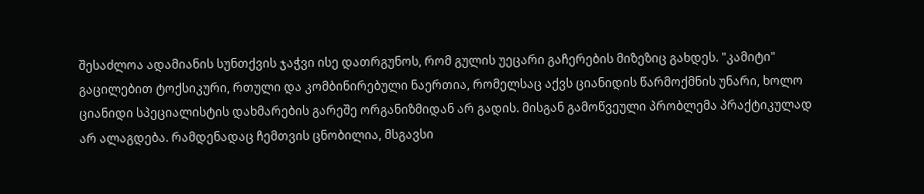შესაძლოა ადამიანის სუნთქვის ჯაჭვი ისე დათრგუნოს, რომ გულის უეცარი გაჩერების მიზეზიც გახდეს. "კამიტი" გაცილებით ტოქსიკური, რთული და კომბინირებული ნაერთია, რომელსაც აქვს ციანიდის წარმოქმნის უნარი, ხოლო ციანიდი სპეციალისტის დახმარების გარეშე ორგანიზმიდან არ გადის. მისგან გამოწვეული პრობლემა პრაქტიკულად არ ალაგდება. რამდენადაც ჩემთვის ცნობილია, მსგავსი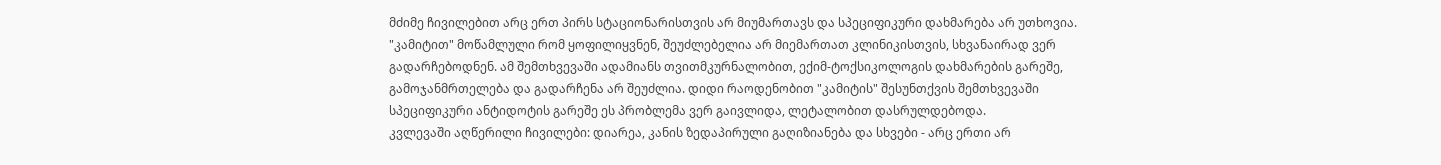მძიმე ჩივილებით არც ერთ პირს სტაციონარისთვის არ მიუმართავს და სპეციფიკური დახმარება არ უთხოვია.
"კამიტით" მოწამლული რომ ყოფილიყვნენ, შეუძლებელია არ მიემართათ კლინიკისთვის, სხვანაირად ვერ გადარჩებოდნენ. ამ შემთხვევაში ადამიანს თვითმკურნალობით, ექიმ-ტოქსიკოლოგის დახმარების გარეშე, გამოჯანმრთელება და გადარჩენა არ შეუძლია. დიდი რაოდენობით "კამიტის" შესუნთქვის შემთხვევაში სპეციფიკური ანტიდოტის გარეშე ეს პრობლემა ვერ გაივლიდა, ლეტალობით დასრულდებოდა.
კვლევაში აღწერილი ჩივილები: დიარეა, კანის ზედაპირული გაღიზიანება და სხვები - არც ერთი არ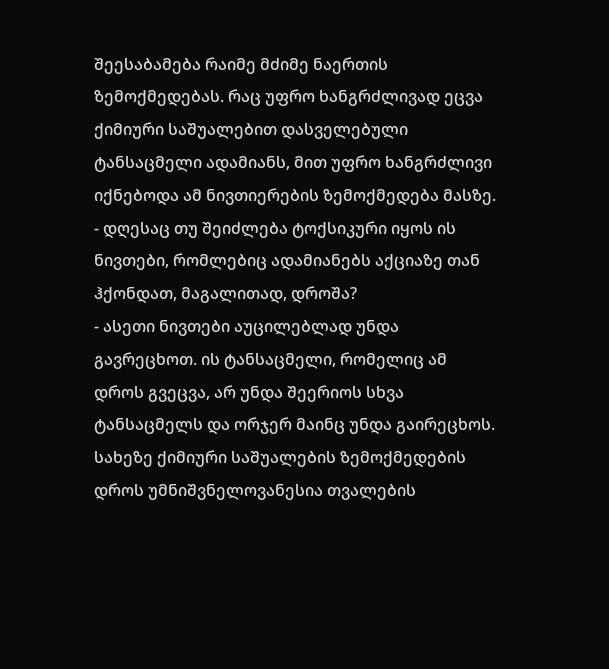შეესაბამება რაიმე მძიმე ნაერთის ზემოქმედებას. რაც უფრო ხანგრძლივად ეცვა ქიმიური საშუალებით დასველებული ტანსაცმელი ადამიანს, მით უფრო ხანგრძლივი იქნებოდა ამ ნივთიერების ზემოქმედება მასზე.
- დღესაც თუ შეიძლება ტოქსიკური იყოს ის ნივთები, რომლებიც ადამიანებს აქციაზე თან ჰქონდათ, მაგალითად, დროშა?
- ასეთი ნივთები აუცილებლად უნდა გავრეცხოთ. ის ტანსაცმელი, რომელიც ამ დროს გვეცვა, არ უნდა შეერიოს სხვა ტანსაცმელს და ორჯერ მაინც უნდა გაირეცხოს. სახეზე ქიმიური საშუალების ზემოქმედების დროს უმნიშვნელოვანესია თვალების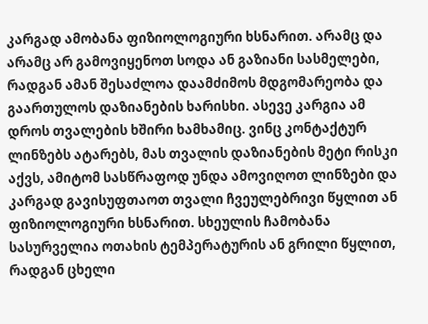კარგად ამობანა ფიზიოლოგიური ხსნარით. არამც და არამც არ გამოვიყენოთ სოდა ან გაზიანი სასმელები, რადგან ამან შესაძლოა დაამძიმოს მდგომარეობა და გაართულოს დაზიანების ხარისხი. ასევე კარგია ამ დროს თვალების ხშირი ხამხამიც. ვინც კონტაქტურ ლინზებს ატარებს, მას თვალის დაზიანების მეტი რისკი აქვს, ამიტომ სასწრაფოდ უნდა ამოვიღოთ ლინზები და კარგად გავისუფთაოთ თვალი ჩვეულებრივი წყლით ან ფიზიოლოგიური ხსნარით. სხეულის ჩამობანა სასურველია ოთახის ტემპერატურის ან გრილი წყლით, რადგან ცხელი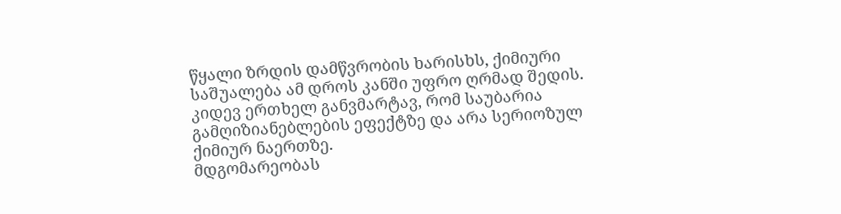წყალი ზრდის დამწვრობის ხარისხს, ქიმიური საშუალება ამ დროს კანში უფრო ღრმად შედის. კიდევ ერთხელ განვმარტავ, რომ საუბარია გამღიზიანებლების ეფექტზე და არა სერიოზულ ქიმიურ ნაერთზე.
მდგომარეობას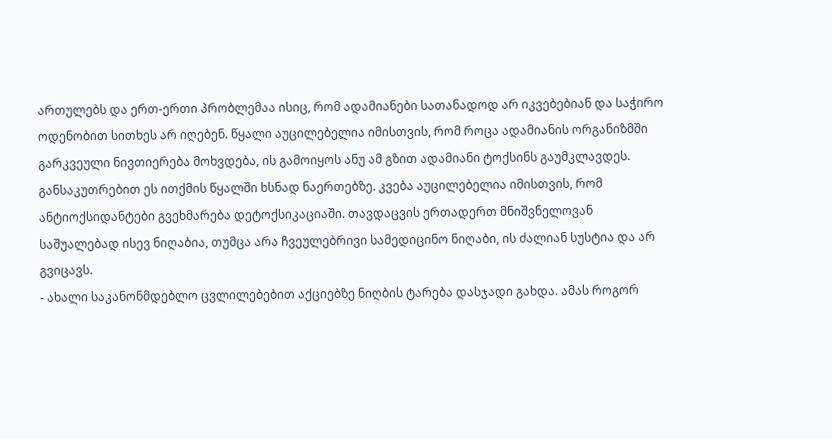ართულებს და ერთ-ერთი პრობლემაა ისიც, რომ ადამიანები სათანადოდ არ იკვებებიან და საჭირო ოდენობით სითხეს არ იღებენ. წყალი აუცილებელია იმისთვის, რომ როცა ადამიანის ორგანიზმში გარკვეული ნივთიერება მოხვდება, ის გამოიყოს ანუ ამ გზით ადამიანი ტოქსინს გაუმკლავდეს. განსაკუთრებით ეს ითქმის წყალში ხსნად ნაერთებზე. კვება აუცილებელია იმისთვის, რომ ანტიოქსიდანტები გვეხმარება დეტოქსიკაციაში. თავდაცვის ერთადერთ მნიშვნელოვან საშუალებად ისევ ნიღაბია, თუმცა არა ჩვეულებრივი სამედიცინო ნიღაბი, ის ძალიან სუსტია და არ გვიცავს.
- ახალი საკანონმდებლო ცვლილებებით აქციებზე ნიღბის ტარება დასჯადი გახდა. ამას როგორ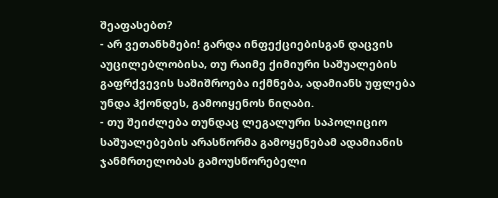შეაფასებთ?
- არ ვეთანხმები! გარდა ინფექციებისგან დაცვის აუცილებლობისა, თუ რაიმე ქიმიური საშუალების გაფრქვევის საშიშროება იქმნება, ადამიანს უფლება უნდა ჰქონდეს, გამოიყენოს ნიღაბი.
- თუ შეიძლება თუნდაც ლეგალური საპოლიციო საშუალებების არასწორმა გამოყენებამ ადამიანის ჯანმრთელობას გამოუსწორებელი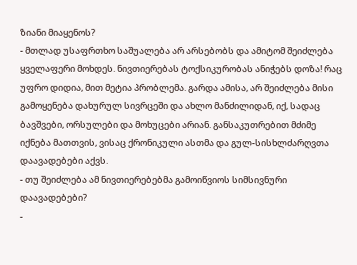ზიანი მიაყენოს?
- მთლად უსაფრთხო საშუალება არ არსებობს და ამიტომ შეიძლება ყველაფერი მოხდეს. ნივთიერებას ტოქსიკურობას ანიჭებს დოზა! რაც უფრო დიდია, მით მეტია პრობლემა. გარდა ამისა, არ შეიძლება მისი გამოყენება დახურულ სივრცეში და ახლო მანძილიდან, იქ, სადაც ბავშვები, ორსულები და მოხუცები არიან. განსაკუთრებით მძიმე იქნება მათთვის, ვისაც ქრონიკული ასთმა და გულ-სისხლძარღვთა დაავადებები აქვს.
- თუ შეიძლება ამ ნივთიერებებმა გამოიწვიოს სიმსივნური დაავადებები?
-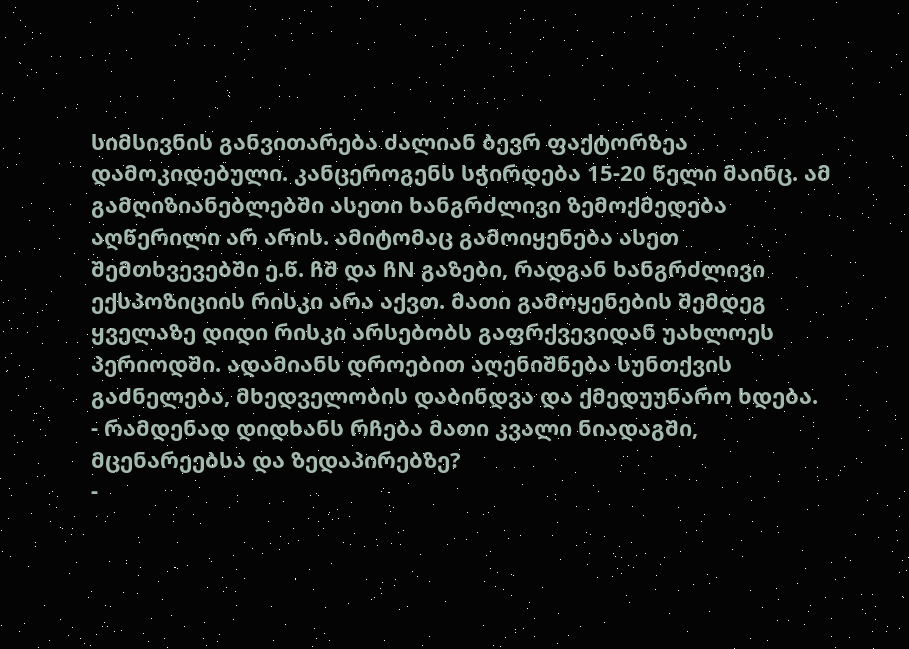სიმსივნის განვითარება ძალიან ბევრ ფაქტორზეა დამოკიდებული. კანცეროგენს სჭირდება 15-20 წელი მაინც. ამ გამღიზიანებლებში ასეთი ხანგრძლივი ზემოქმედება აღწერილი არ არის. ამიტომაც გამოიყენება ასეთ შემთხვევებში ე.წ. ჩშ და ჩN გაზები, რადგან ხანგრძლივი ექსპოზიციის რისკი არა აქვთ. მათი გამოყენების შემდეგ ყველაზე დიდი რისკი არსებობს გაფრქვევიდან უახლოეს პერიოდში. ადამიანს დროებით აღენიშნება სუნთქვის გაძნელება, მხედველობის დაბინდვა და ქმედუუნარო ხდება.
- რამდენად დიდხანს რჩება მათი კვალი ნიადაგში, მცენარეებსა და ზედაპირებზე?
-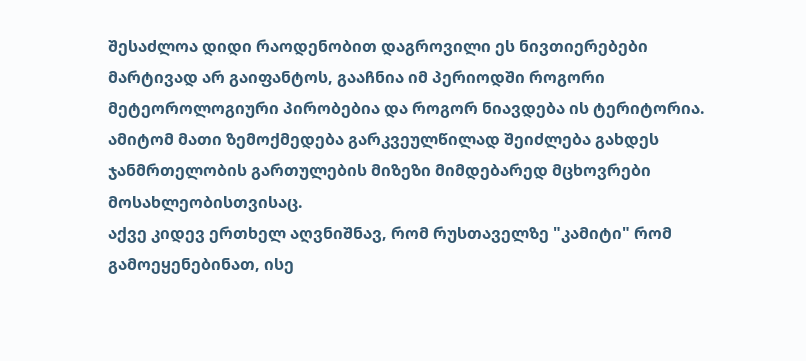შესაძლოა დიდი რაოდენობით დაგროვილი ეს ნივთიერებები მარტივად არ გაიფანტოს, გააჩნია იმ პერიოდში როგორი მეტეოროლოგიური პირობებია და როგორ ნიავდება ის ტერიტორია. ამიტომ მათი ზემოქმედება გარკვეულწილად შეიძლება გახდეს ჯანმრთელობის გართულების მიზეზი მიმდებარედ მცხოვრები მოსახლეობისთვისაც.
აქვე კიდევ ერთხელ აღვნიშნავ, რომ რუსთაველზე "კამიტი" რომ გამოეყენებინათ, ისე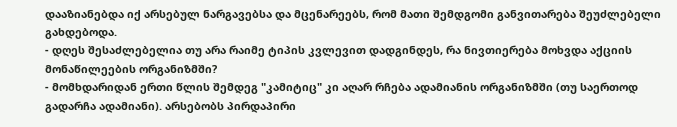დააზიანებდა იქ არსებულ ნარგავებსა და მცენარეებს, რომ მათი შემდგომი განვითარება შეუძლებელი გახდებოდა.
- დღეს შესაძლებელია თუ არა რაიმე ტიპის კვლევით დადგინდეს, რა ნივთიერება მოხვდა აქციის მონაწილეების ორგანიზმში?
- მომხდარიდან ერთი წლის შემდეგ "კამიტიც" კი აღარ რჩება ადამიანის ორგანიზმში (თუ საერთოდ გადარჩა ადამიანი). არსებობს პირდაპირი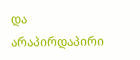და არაპირდაპირი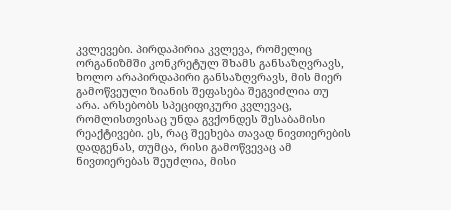კვლევები. პირდაპირია კვლევა, რომელიც ორგანიზმში კონკრეტულ შხამს განსაზღვრავს, ხოლო არაპირდაპირი განსაზღვრავს, მის მიერ გამოწვეული ზიანის შეფასება შეგვიძლია თუ არა. არსებობს სპეციფიკური კვლევაც, რომლისთვისაც უნდა გვქონდეს შესაბამისი რეაქტივები. ეს, რაც შეეხება თავად ნივთიერების დადგენას, თუმცა, რისი გამოწვევაც ამ ნივთიერებას შეუძლია, მისი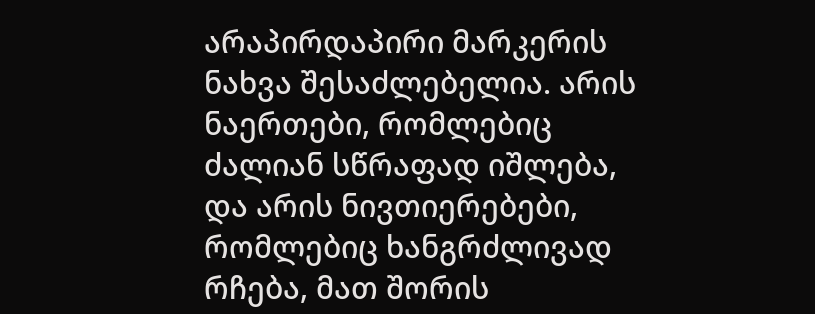არაპირდაპირი მარკერის ნახვა შესაძლებელია. არის ნაერთები, რომლებიც ძალიან სწრაფად იშლება, და არის ნივთიერებები, რომლებიც ხანგრძლივად რჩება, მათ შორის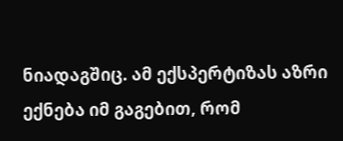ნიადაგშიც. ამ ექსპერტიზას აზრი ექნება იმ გაგებით, რომ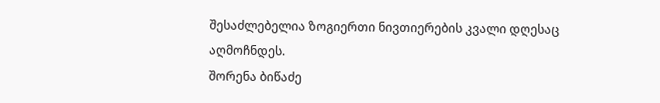შესაძლებელია ზოგიერთი ნივთიერების კვალი დღესაც აღმოჩნდეს.
შორენა ბიწაძე